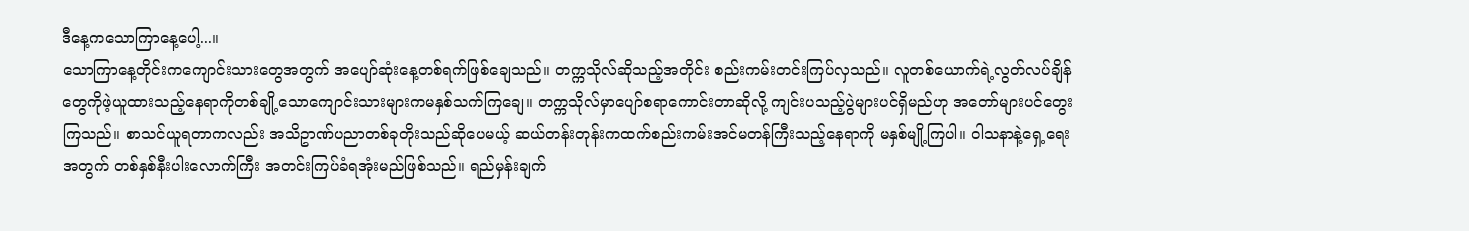ဒီနေ့ကသောကြာနေ့ပေါ့...။
သောကြာနေ့တိုင်းကကျောင်းသားတွေအတွက် အပျော်ဆုံးနေ့တစ်ရက်ဖြစ်ချေသည်။ တက္ကသိုလ်ဆိုသည့်အတိုင်း စည်းကမ်းတင်းကြပ်လှသည်။ လူတစ်ယောက်ရဲ့လွတ်လပ်ချိန်တွေကိုဖဲ့ယူထားသည့်နေရာကိုတစ်ချို့သောကျောင်းသားများကမနှစ်သက်ကြချေ။ တက္ကသိုလ်မှာပျော်စရာကောင်းတာဆိုလို့ ကျင်းပသည့်ပွဲများပင်ရှိမည်ဟု အတော်များပင်တွေးကြသည်။ စာသင်ယူရတာကလည်း အသိဥာဏ်ပညာတစ်ခုတိုးသည်ဆိုပေမယ့် ဆယ်တန်းတုန်းကထက်စည်းကမ်းအင်မတန်ကြီးသည့်နေရာကို မနှစ်မျို့ကြပါ။ ဝါသနာနဲ့ရှေ့ရေးအတွက် တစ်နှစ်နီးပါးလောက်ကြီး အတင်းကြပ်ခံရအုံးမည်ဖြစ်သည်။ ရည်မှန်းချက်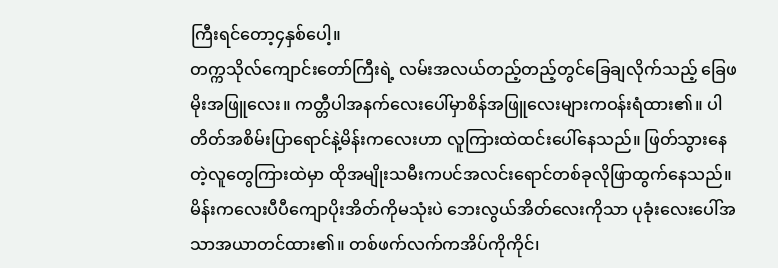ကြီးရင်တော့၄နှစ်ပေါ့။
တက္ကသိုလ်ကျောင်းတော်ကြီးရဲ့ လမ်းအလယ်တည့်တည့်တွင်ခြေချလိုက်သည့် ခြေဖမိုးအဖြူလေး။ ကတ္တီပါအနက်လေးပေါ်မှာစိန်အဖြူလေးများကဝန်းရံထား၏။ ပါတိတ်အစိမ်းပြာရောင်နဲ့မိန်းကလေးဟာ လူကြားထဲထင်းပေါ်နေသည်။ ဖြတ်သွားနေတဲ့လူတွေကြားထဲမှာ ထိုအမျိုးသမီးကပင်အလင်းရောင်တစ်ခုလိုဖြာထွက်နေသည်။ မိန်းကလေးပီပီကျောပိုးအိတ်ကိုမသုံးပဲ ဘေးလွယ်အိတ်လေးကိုသာ ပုခုံးလေးပေါ်အသာအယာတင်ထား၏။ တစ်ဖက်လက်ကအိပ်ကိုကိုင်၊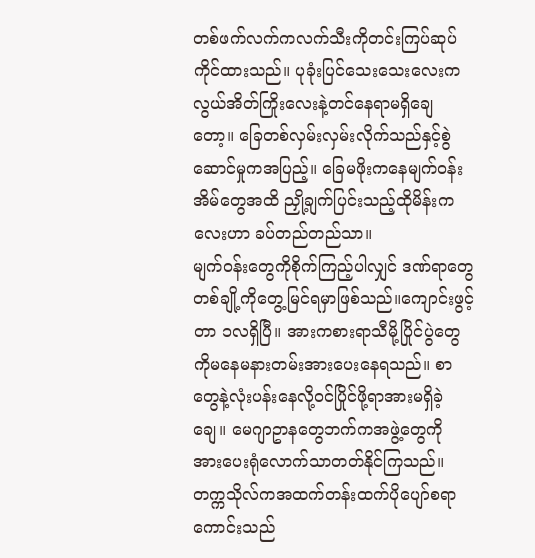တစ်ဖက်လက်ကလက်သီးကိုတင်းကြပ်ဆုပ်ကိုင်ထားသည်။ ပုခုံးပြင်သေးသေးလေးကလွယ်အိတ်ကြိုးလေးနဲ့တင်နေရာမရှိချေတော့။ ခြေတစ်လှမ်းလှမ်းလိုက်သည်နှင့်စွဲဆောင်မှုကအပြည့်။ ခြေမဖိုးကနေမျက်ဝန်းအိမ်တွေအထိ ညှို့ချက်ပြင်းသည့်ထိုမိန်းကလေးဟာ ခပ်တည်တည်သာ။
မျက်ဝန်းတွေကိုစိုက်ကြည့်ပါလျှင် ဒဏ်ရာတွေတစ်ချို့ကိုတွေ့မြင်ရမှာဖြစ်သည်။ကျောင်းဖွင့်တာ ၁လရှိပြီ။ အားကစားရာသီမို့ပြိုင်ပွဲတွေကိုမနေမနားတမ်းအားပေးနေရသည်။ စာတွေနဲ့လုံးပန်းနေလို့ဝင်ပြိုင်ဖို့ရာအားမရှိခဲ့ချေ။ မေဂျာဥာနတွေဘက်ကအဖွဲ့တွေကို အားပေးရုံလောက်သာတတ်နိုင်ကြသည်။ တက္ကသိုလ်ကအထက်တန်းထက်ပိုပျော်စရာကောင်းသည်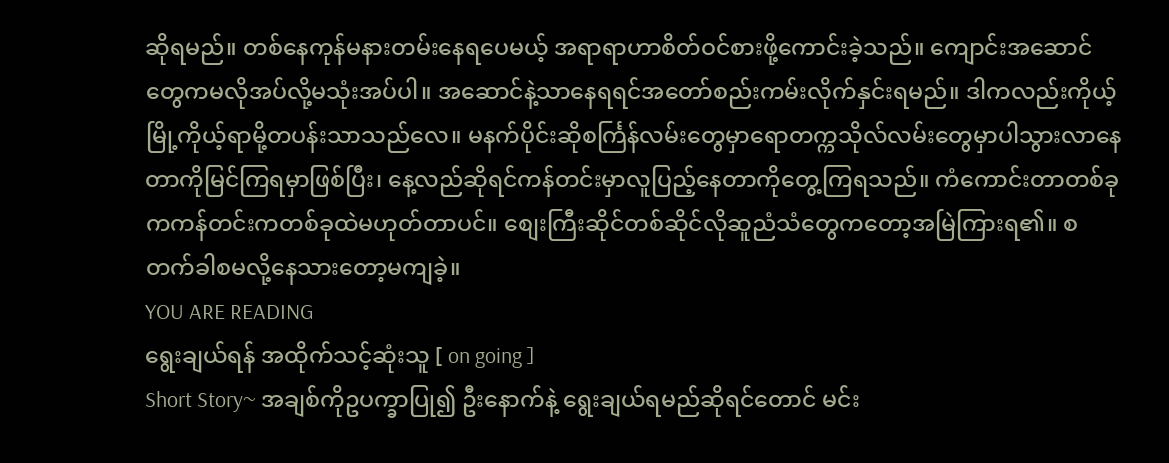ဆိုရမည်။ တစ်နေကုန်မနားတမ်းနေရပေမယ့် အရာရာဟာစိတ်ဝင်စားဖို့ကောင်းခဲ့သည်။ ကျောင်းအဆောင်တွေကမလိုအပ်လို့မသုံးအပ်ပါ။ အဆောင်နဲ့သာနေရရင်အတော်စည်းကမ်းလိုက်နှင်းရမည်။ ဒါကလည်းကိုယ့်မြို့ကိုယ့်ရာမို့တပန်းသာသည်လေ။ မနက်ပိုင်းဆိုစင်္ကြန်လမ်းတွေမှာရောတက္ကသိုလ်လမ်းတွေမှာပါသွားလာနေတာကိုမြင်ကြရမှာဖြစ်ပြီး၊ နေ့လည်ဆိုရင်ကန်တင်းမှာလူပြည့်နေတာကိုတွေ့ကြရသည်။ ကံကောင်းတာတစ်ခုကကန်တင်းကတစ်ခုထဲမဟုတ်တာပင်။ စျေးကြီးဆိုင်တစ်ဆိုင်လိုဆူညံသံတွေကတော့အမြဲကြားရ၏။ စတက်ခါစမလို့နေသားတော့မကျခဲ့။
YOU ARE READING
ရွေးချယ်ရန် အထိုက်သင့်ဆုံးသူ [ on going ]
Short Story~ အချစ်ကိုဥပက္ခာပြု၍ ဦးနောက်နဲ့ ရွေးချယ်ရမည်ဆိုရင်တောင် မင်း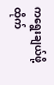ကရွေးချယ်ဖို့ ထိုက်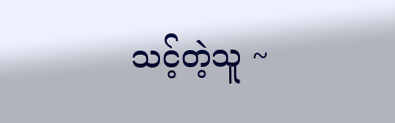သင့်တဲ့သူ ~